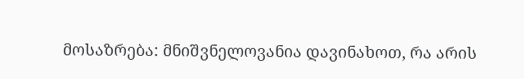მოსაზრება: მნიშვნელოვანია დავინახოთ, რა არის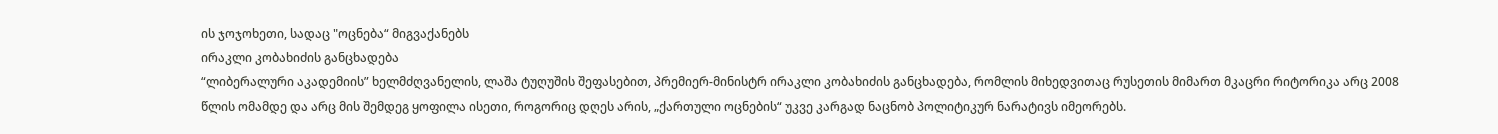ის ჯოჯოხეთი, სადაც "ოცნება“ მიგვაქანებს
ირაკლი კობახიძის განცხადება
“ლიბერალური აკადემიის” ხელმძღვანელის, ლაშა ტუღუშის შეფასებით, პრემიერ-მინისტრ ირაკლი კობახიძის განცხადება, რომლის მიხედვითაც რუსეთის მიმართ მკაცრი რიტორიკა არც 2008 წლის ომამდე და არც მის შემდეგ ყოფილა ისეთი, როგორიც დღეს არის, „ქართული ოცნების“ უკვე კარგად ნაცნობ პოლიტიკურ ნარატივს იმეორებს.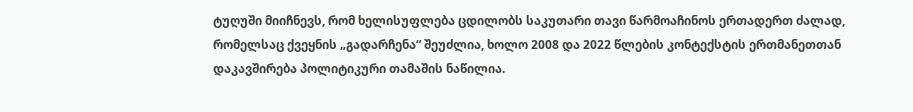ტუღუში მიიჩნევს, რომ ხელისუფლება ცდილობს საკუთარი თავი წარმოაჩინოს ერთადერთ ძალად, რომელსაც ქვეყნის „გადარჩენა“ შეუძლია, ხოლო 2008 და 2022 წლების კონტექსტის ერთმანეთთან დაკავშირება პოლიტიკური თამაშის ნაწილია.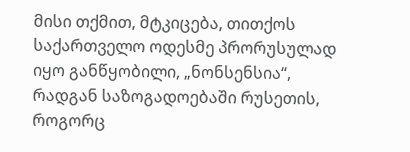მისი თქმით, მტკიცება, თითქოს საქართველო ოდესმე პრორუსულად იყო განწყობილი, „ნონსენსია“, რადგან საზოგადოებაში რუსეთის, როგორც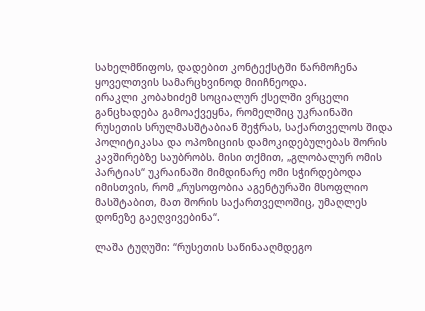სახელმწიფოს, დადებით კონტექსტში წარმოჩენა ყოველთვის სამარცხვინოდ მიიჩნეოდა.
ირაკლი კობახიძემ სოციალურ ქსელში ვრცელი განცხადება გამოაქვეყნა, რომელშიც უკრაინაში რუსეთის სრულმასშტაბიან შეჭრას, საქართველოს შიდა პოლიტიკასა და ოპოზიციის დამოკიდებულებას შორის კავშირებზე საუბრობს. მისი თქმით, „გლობალურ ომის პარტიას“ უკრაინაში მიმდინარე ომი სჭირდებოდა იმისთვის, რომ „რუსოფობია აგენტურაში მსოფლიო მასშტაბით, მათ შორის საქართველოშიც, უმაღლეს დონეზე გაეღვივებინა“.

ლაშა ტუღუში: “რუსეთის საწინააღმდეგო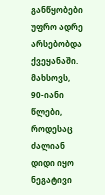განწყობები უფრო ადრე არსებობდა ქვეყანაში. მახსოვს, 90-იანი წლები, როდესაც ძალიან დიდი იყო ნეგატივი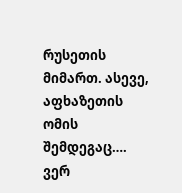რუსეთის მიმართ. ასევე, აფხაზეთის ომის შემდეგაც…. ვერ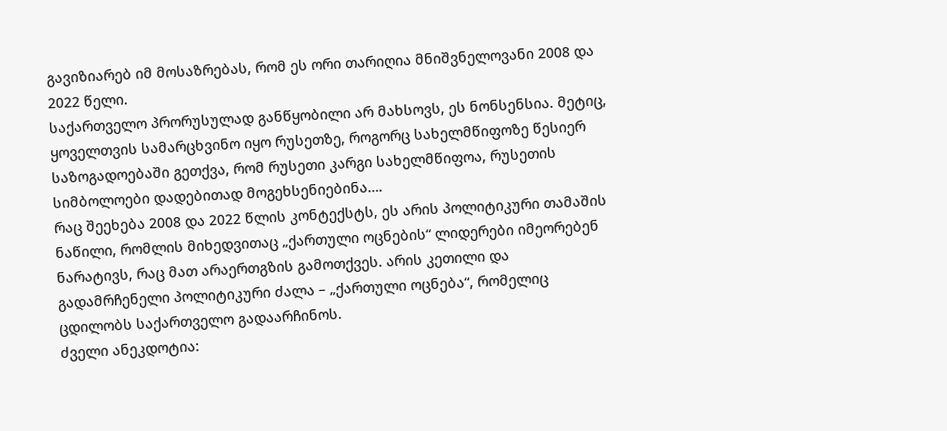გავიზიარებ იმ მოსაზრებას, რომ ეს ორი თარიღია მნიშვნელოვანი 2008 და 2022 წელი.
საქართველო პრორუსულად განწყობილი არ მახსოვს, ეს ნონსენსია. მეტიც, ყოველთვის სამარცხვინო იყო რუსეთზე, როგორც სახელმწიფოზე წესიერ საზოგადოებაში გეთქვა, რომ რუსეთი კარგი სახელმწიფოა, რუსეთის სიმბოლოები დადებითად მოგეხსენიებინა….
რაც შეეხება 2008 და 2022 წლის კონტექსტს, ეს არის პოლიტიკური თამაშის ნაწილი, რომლის მიხედვითაც „ქართული ოცნების“ ლიდერები იმეორებენ ნარატივს, რაც მათ არაერთგზის გამოთქვეს. არის კეთილი და გადამრჩენელი პოლიტიკური ძალა – „ქართული ოცნება“, რომელიც ცდილობს საქართველო გადაარჩინოს.
ძველი ანეკდოტია: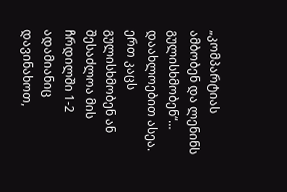„კომპარტიას ამბობენ და ლენინს გულისხმობენ“… დაახლოებით ასეა. ერთ კაცს გულისხმობენ ან შესაძლოა მის ჩრდილში 1-2 ადამიანიც დავინახოთ,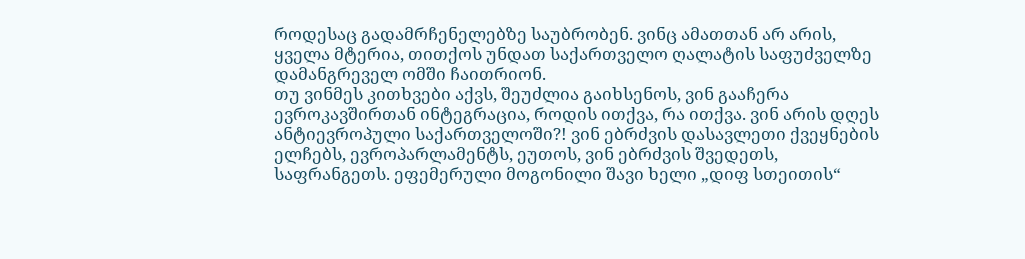როდესაც გადამრჩენელებზე საუბრობენ. ვინც ამათთან არ არის, ყველა მტერია, თითქოს უნდათ საქართველო ღალატის საფუძველზე დამანგრეველ ომში ჩაითრიონ.
თუ ვინმეს კითხვები აქვს, შეუძლია გაიხსენოს, ვინ გააჩერა ევროკავშირთან ინტეგრაცია, როდის ითქვა, რა ითქვა. ვინ არის დღეს ანტიევროპული საქართველოში?! ვინ ებრძვის დასავლეთი ქვეყნების ელჩებს, ევროპარლამენტს, ეუთოს, ვინ ებრძვის შვედეთს, საფრანგეთს. ეფემერული მოგონილი შავი ხელი „დიფ სთეითის“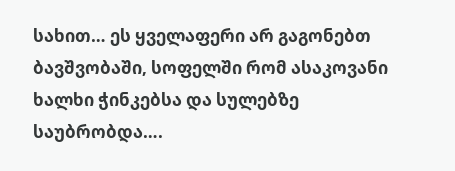სახით… ეს ყველაფერი არ გაგონებთ ბავშვობაში, სოფელში რომ ასაკოვანი ხალხი ჭინკებსა და სულებზე საუბრობდა….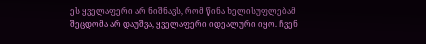ეს ყველაფერი არ ნიშნავს, რომ წინა ხელისუფლებამ შეცდომა არ დაუშვა, ყველაფერი იდეალური იყო. ჩვენ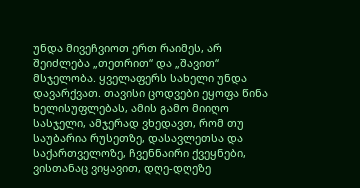უნდა მივეჩვიოთ ერთ რაიმეს, არ შეიძლება „თეთრით“ და „შავით“ მსჯელობა. ყველაფერს სახელი უნდა დავარქვათ. თავისი ცოდვები ეყოფა წინა ხელისუფლებას, ამის გამო მიიღო სასჯელი, ამჯერად ვხედავთ, რომ თუ საუბარია რუსეთზე, დასავლეთსა და საქართველოზე, ჩვენნაირი ქვეყნები, ვისთანაც ვიყავით, დღე-დღეზე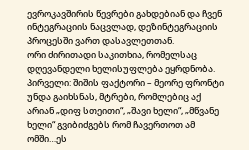ევროკავშირის წევრები გახდებიან და ჩვენ ინტეგრაციის ნაცვლად, დეზინტეგრაციის პროცესში ვართ დასავლეთთან.
ორი ძირითადი საკითხია, რომელსაც დღევანდელი ხელისუფლება ეყრდნობა.
პირველი: შიშის ფაქტორი – მეორე ფრონტი უნდა გაიხსნას, მტრები, რომლებიც აქ არიან „დიფ სთეითი“, „შავი ხელი“, „მწვანე ხელი“ გვიბიძგებს რომ ჩავერთოთ ამ ომში…ეს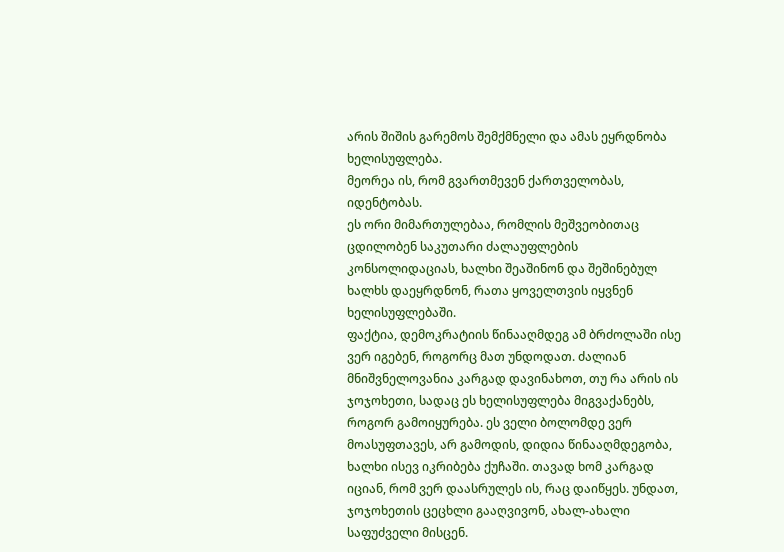არის შიშის გარემოს შემქმნელი და ამას ეყრდნობა ხელისუფლება.
მეორეა ის, რომ გვართმევენ ქართველობას, იდენტობას.
ეს ორი მიმართულებაა, რომლის მეშვეობითაც ცდილობენ საკუთარი ძალაუფლების კონსოლიდაციას, ხალხი შეაშინონ და შეშინებულ ხალხს დაეყრდნონ, რათა ყოველთვის იყვნენ ხელისუფლებაში.
ფაქტია, დემოკრატიის წინააღმდეგ ამ ბრძოლაში ისე ვერ იგებენ, როგორც მათ უნდოდათ. ძალიან მნიშვნელოვანია კარგად დავინახოთ, თუ რა არის ის ჯოჯოხეთი, სადაც ეს ხელისუფლება მიგვაქანებს, როგორ გამოიყურება. ეს ველი ბოლომდე ვერ მოასუფთავეს, არ გამოდის, დიდია წინააღმდეგობა, ხალხი ისევ იკრიბება ქუჩაში. თავად ხომ კარგად იციან, რომ ვერ დაასრულეს ის, რაც დაიწყეს. უნდათ, ჯოჯოხეთის ცეცხლი გააღვივონ, ახალ-ახალი საფუძველი მისცენ.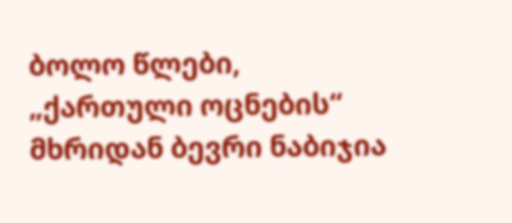ბოლო წლები, „ქართული ოცნების“ მხრიდან ბევრი ნაბიჯია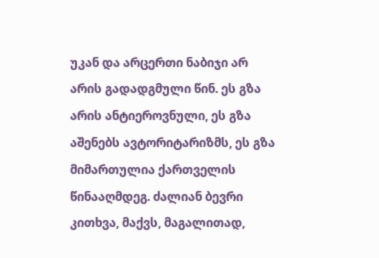უკან და არცერთი ნაბიჯი არ არის გადადგმული წინ. ეს გზა არის ანტიეროვნული, ეს გზა აშენებს ავტორიტარიზმს, ეს გზა მიმართულია ქართველის წინააღმდეგ. ძალიან ბევრი კითხვა, მაქვს, მაგალითად,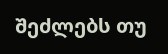შეძლებს თუ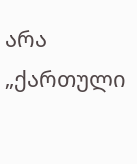არა „ქართული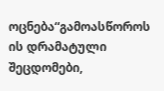ოცნება“გამოასწოროს ის დრამატული შეცდომები,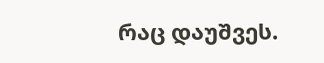რაც დაუშვეს.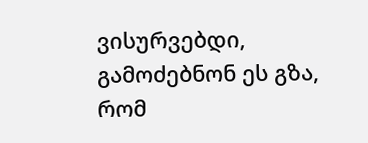ვისურვებდი, გამოძებნონ ეს გზა, რომ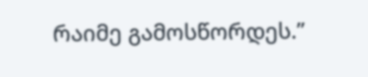რაიმე გამოსწორდეს.”